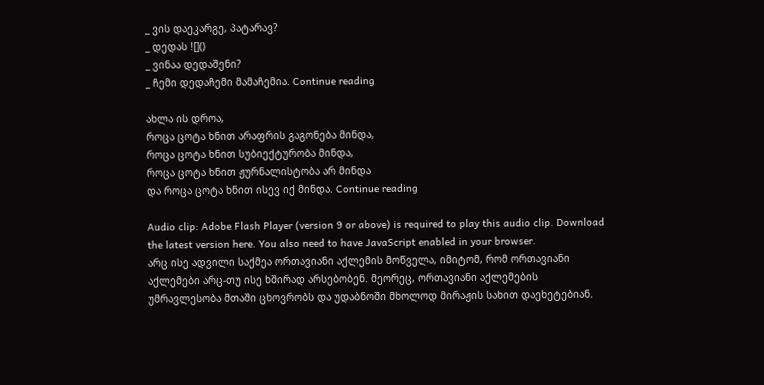_ ვის დაეკარგე, პატარავ?
_ დედას ![]()
_ ვინაა დედაშენი?
_ ჩემი დედაჩემი მამაჩემია. Continue reading

ახლა ის დროა,
როცა ცოტა ხნით არაფრის გაგონება მინდა,
როცა ცოტა ხნით სუბიექტურობა მინდა,
როცა ცოტა ხნით ჟურნალისტობა არ მინდა
და როცა ცოტა ხნით ისევ იქ მინდა. Continue reading

Audio clip: Adobe Flash Player (version 9 or above) is required to play this audio clip. Download the latest version here. You also need to have JavaScript enabled in your browser.
არც ისე ადვილი საქმეა ორთავიანი აქლემის მოწველა, იმიტომ, რომ ორთავიანი აქლემები არც-თუ ისე ხშირად არსებობენ. მეორეც, ორთავიანი აქლემების უმრავლესობა მთაში ცხოვრობს და უდაბნოში მხოლოდ მირაჟის სახით დაეხეტებიან.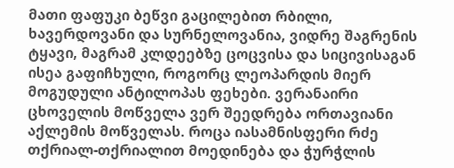მათი ფაფუკი ბეწვი გაცილებით რბილი, ხავერდოვანი და სურნელოვანია, ვიდრე შაგრენის ტყავი, მაგრამ კლდეებზე ცოცვისა და სიცივისაგან ისეა გაფიჩხული, როგორც ლეოპარდის მიერ მოგუდული ანტილოპას ფეხები. ვერანაირი ცხოველის მოწველა ვერ შეედრება ორთავიანი აქლემის მოწველას. როცა იასამნისფერი რძე თქრიალ-თქრიალით მოედინება და ჭურჭლის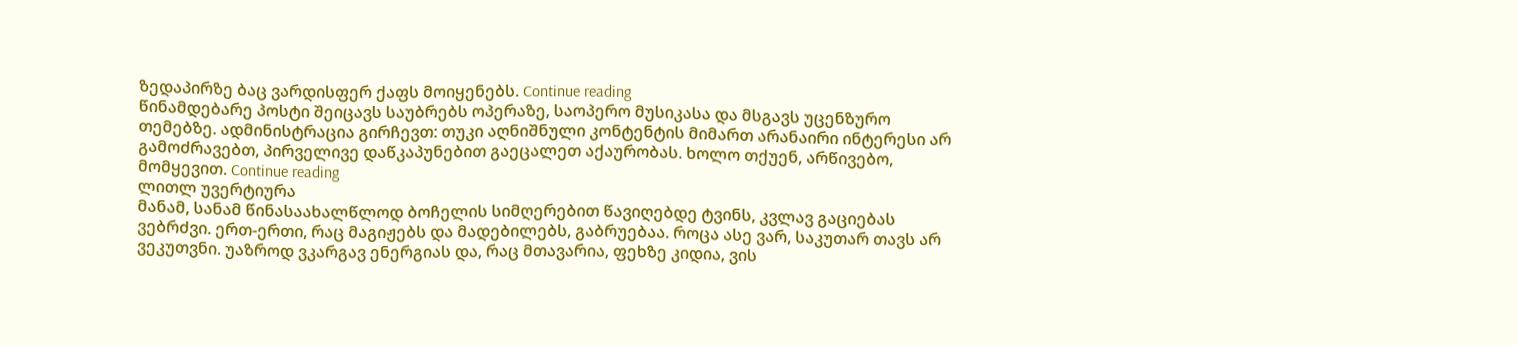ზედაპირზე ბაც ვარდისფერ ქაფს მოიყენებს. Continue reading
წინამდებარე პოსტი შეიცავს საუბრებს ოპერაზე, საოპერო მუსიკასა და მსგავს უცენზურო თემებზე. ადმინისტრაცია გირჩევთ: თუკი აღნიშნული კონტენტის მიმართ არანაირი ინტერესი არ გამოძრავებთ, პირველივე დაწკაპუნებით გაეცალეთ აქაურობას. ხოლო თქუენ, არწივებო, მომყევით. Continue reading
ლითლ უვერტიურა
მანამ, სანამ წინასაახალწლოდ ბოჩელის სიმღერებით წავიღებდე ტვინს, კვლავ გაციებას ვებრძვი. ერთ-ერთი, რაც მაგიჟებს და მადებილებს, გაბრუებაა. როცა ასე ვარ, საკუთარ თავს არ ვეკუთვნი. უაზროდ ვკარგავ ენერგიას და, რაც მთავარია, ფეხზე კიდია, ვის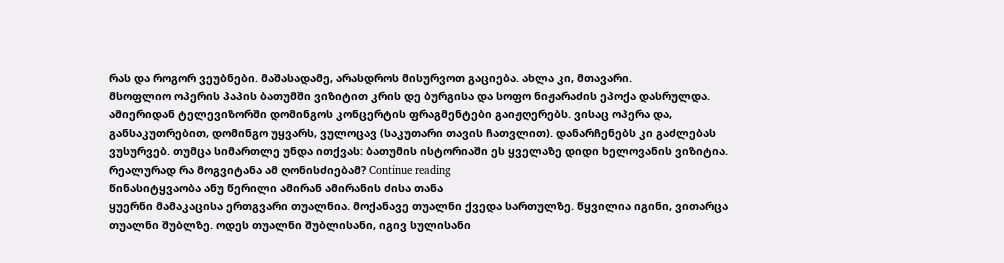რას და როგორ ვეუბნები. მაშასადამე, არასდროს მისურვოთ გაციება. ახლა კი, მთავარი.
მსოფლიო ოპერის პაპის ბათუმში ვიზიტით კრის დე ბურგისა და სოფო ნიჟარაძის ეპოქა დასრულდა. ამიერიდან ტელევიზორში დომინგოს კონცერტის ფრაგმენტები გაიჟღერებს. ვისაც ოპერა და, განსაკუთრებით, დომინგო უყვარს, ვულოცავ (საკუთარი თავის ჩათვლით). დანარჩენებს კი გაძლებას ვუსურვებ. თუმცა სიმართლე უნდა ითქვას: ბათუმის ისტორიაში ეს ყველაზე დიდი ხელოვანის ვიზიტია.
რეალურად რა მოგვიტანა ამ ღონისძიებამ? Continue reading
წინასიტყვაობა ანუ წერილი ამირან ამირანის ძისა თანა
ყუერნი მამაკაცისა ერთგვარი თუალნია. მოქანავე თუალნი ქვედა სართულზე. წყვილია იგინი, ვითარცა თუალნი შუბლზე. ოდეს თუალნი შუბლისანი, იგივ სულისანი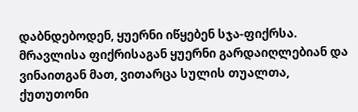დაბნდებოდენ, ყუერნი იწყებენ სჯა-ფიქრსა. მრავლისა ფიქრისაგან ყუერნი გარდაიღლებიან და ვინაითგან მათ, ვითარცა სულის თუალთა, ქუთუთონი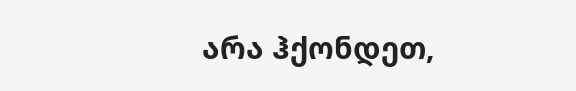არა ჰქონდეთ,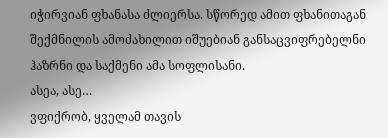იჭირვიან ფხანასა ძლიერსა. სწორედ ამით ფხანითაგან შექმნილის ამოძახილით იშუებიან განსაცვიფრებელნი ჰაზრნი და საქმენი ამა სოფლისანი.
ასეა, ასე…
ვფიქრობ, ყველამ თავის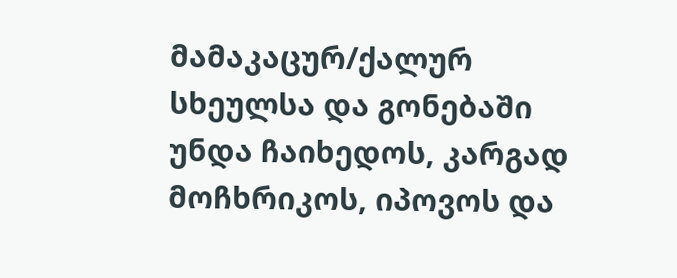მამაკაცურ/ქალურ სხეულსა და გონებაში უნდა ჩაიხედოს, კარგად მოჩხრიკოს, იპოვოს და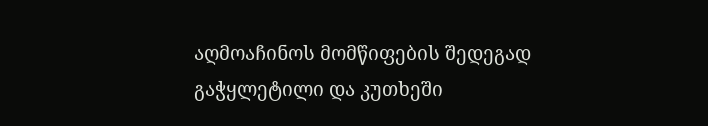აღმოაჩინოს მომწიფების შედეგად გაჭყლეტილი და კუთხეში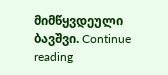მიმწყვდეული ბავშვი. Continue reading